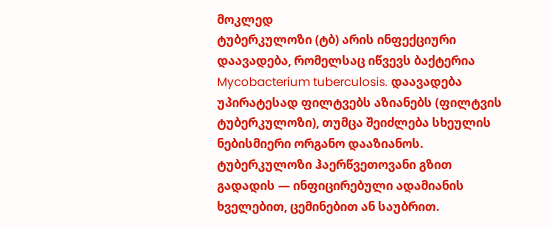მოკლედ
ტუბერკულოზი (ტბ) არის ინფექციური დაავადება, რომელსაც იწვევს ბაქტერია Mycobacterium tuberculosis. დაავადება უპირატესად ფილტვებს აზიანებს (ფილტვის ტუბერკულოზი), თუმცა შეიძლება სხეულის ნებისმიერი ორგანო დააზიანოს. ტუბერკულოზი ჰაერწვეთოვანი გზით გადადის — ინფიცირებული ადამიანის ხველებით, ცემინებით ან საუბრით.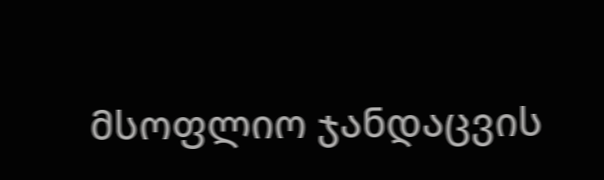მსოფლიო ჯანდაცვის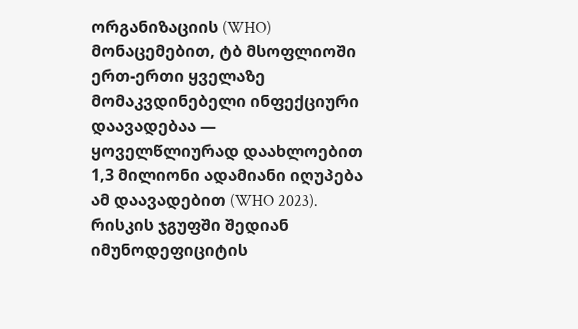ორგანიზაციის (WHO) მონაცემებით, ტბ მსოფლიოში ერთ-ერთი ყველაზე მომაკვდინებელი ინფექციური დაავადებაა — ყოველწლიურად დაახლოებით 1,3 მილიონი ადამიანი იღუპება ამ დაავადებით (WHO 2023). რისკის ჯგუფში შედიან იმუნოდეფიციტის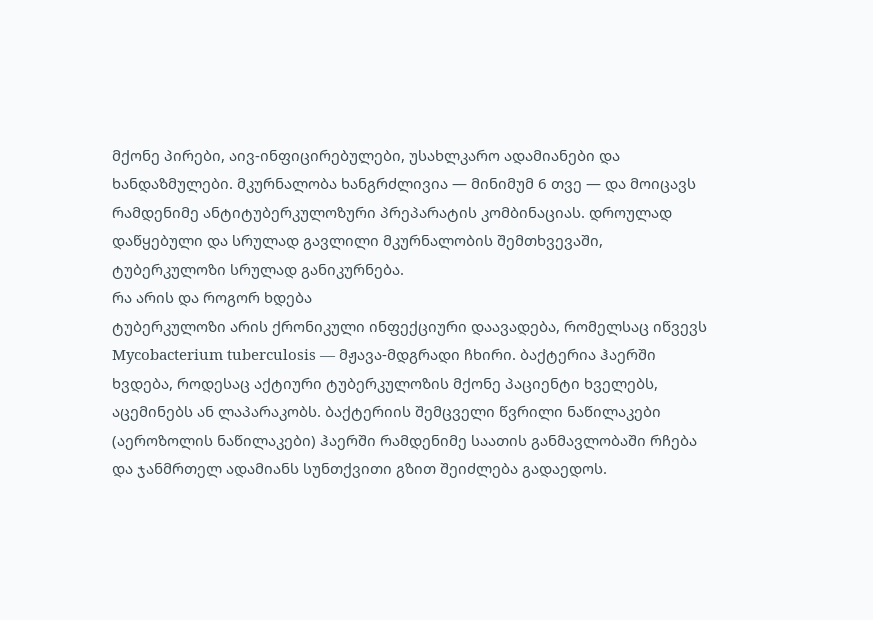მქონე პირები, აივ-ინფიცირებულები, უსახლკარო ადამიანები და ხანდაზმულები. მკურნალობა ხანგრძლივია — მინიმუმ 6 თვე — და მოიცავს რამდენიმე ანტიტუბერკულოზური პრეპარატის კომბინაციას. დროულად დაწყებული და სრულად გავლილი მკურნალობის შემთხვევაში, ტუბერკულოზი სრულად განიკურნება.
რა არის და როგორ ხდება
ტუბერკულოზი არის ქრონიკული ინფექციური დაავადება, რომელსაც იწვევს Mycobacterium tuberculosis — მჟავა-მდგრადი ჩხირი. ბაქტერია ჰაერში ხვდება, როდესაც აქტიური ტუბერკულოზის მქონე პაციენტი ხველებს, აცემინებს ან ლაპარაკობს. ბაქტერიის შემცველი წვრილი ნაწილაკები (აეროზოლის ნაწილაკები) ჰაერში რამდენიმე საათის განმავლობაში რჩება და ჯანმრთელ ადამიანს სუნთქვითი გზით შეიძლება გადაედოს.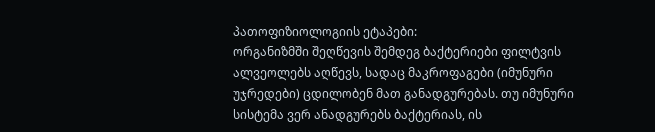პათოფიზიოლოგიის ეტაპები:
ორგანიზმში შეღწევის შემდეგ ბაქტერიები ფილტვის ალვეოლებს აღწევს, სადაც მაკროფაგები (იმუნური უჯრედები) ცდილობენ მათ განადგურებას. თუ იმუნური სისტემა ვერ ანადგურებს ბაქტერიას, ის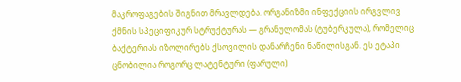მაკროფაგების შიგნით მრავლდება. ორგანიზმი ინფექციის ირგვლივ ქმნის სპეციფიკურ სტრუქტურას — გრანულომას (ტუბერკულა), რომელიც ბაქტერიას იზოლირებს ქსოვილის დანარჩენი ნაწილისგან. ეს ეტაპი ცნობილია როგორც ლატენტური (ფარული)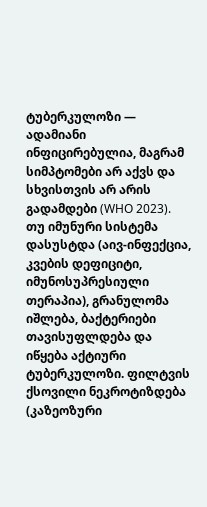ტუბერკულოზი — ადამიანი ინფიცირებულია, მაგრამ სიმპტომები არ აქვს და სხვისთვის არ არის გადამდები (WHO 2023).
თუ იმუნური სისტემა დასუსტდა (აივ-ინფექცია, კვების დეფიციტი, იმუნოსუპრესიული თერაპია), გრანულომა იშლება, ბაქტერიები თავისუფლდება და იწყება აქტიური ტუბერკულოზი. ფილტვის ქსოვილი ნეკროტიზდება (კაზეოზური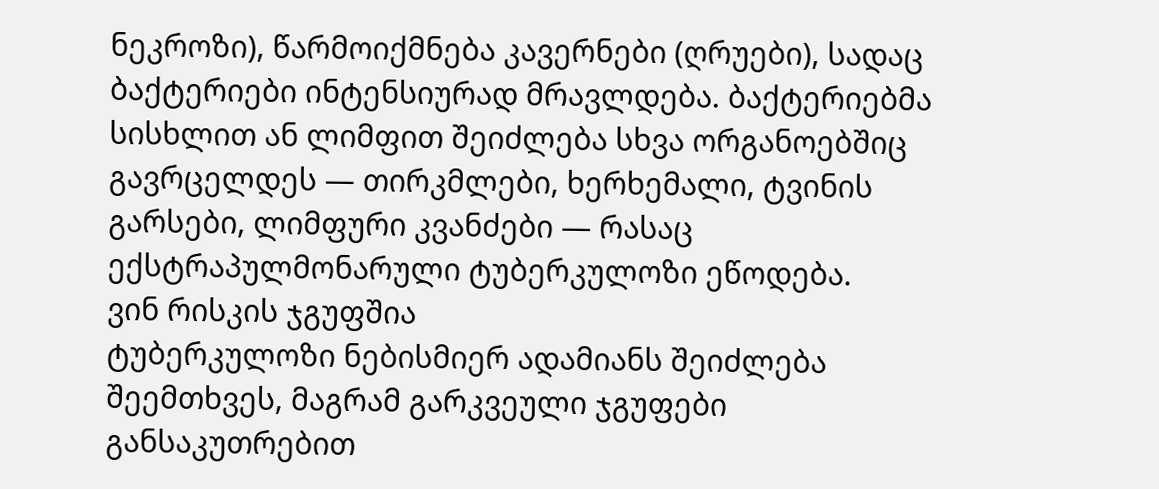ნეკროზი), წარმოიქმნება კავერნები (ღრუები), სადაც ბაქტერიები ინტენსიურად მრავლდება. ბაქტერიებმა სისხლით ან ლიმფით შეიძლება სხვა ორგანოებშიც გავრცელდეს — თირკმლები, ხერხემალი, ტვინის გარსები, ლიმფური კვანძები — რასაც ექსტრაპულმონარული ტუბერკულოზი ეწოდება.
ვინ რისკის ჯგუფშია
ტუბერკულოზი ნებისმიერ ადამიანს შეიძლება შეემთხვეს, მაგრამ გარკვეული ჯგუფები განსაკუთრებით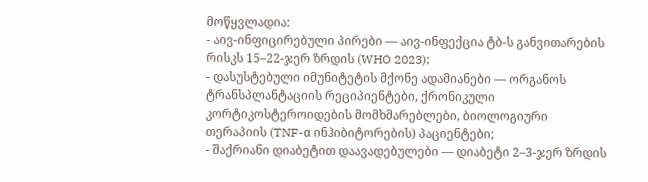მოწყვლადია:
- აივ-ინფიცირებული პირები — აივ-ინფექცია ტბ-ს განვითარების რისკს 15–22-ჯერ ზრდის (WHO 2023);
- დასუსტებული იმუნიტეტის მქონე ადამიანები — ორგანოს ტრანსპლანტაციის რეციპიენტები, ქრონიკული კორტიკოსტეროიდების მომხმარებლები, ბიოლოგიური თერაპიის (TNF-α ინჰიბიტორების) პაციენტები;
- შაქრიანი დიაბეტით დაავადებულები — დიაბეტი 2–3-ჯერ ზრდის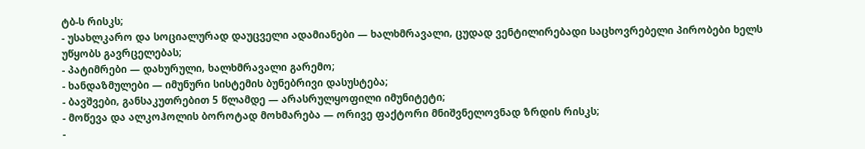ტბ-ს რისკს;
- უსახლკარო და სოციალურად დაუცველი ადამიანები — ხალხმრავალი, ცუდად ვენტილირებადი საცხოვრებელი პირობები ხელს უწყობს გავრცელებას;
- პატიმრები — დახურული, ხალხმრავალი გარემო;
- ხანდაზმულები — იმუნური სისტემის ბუნებრივი დასუსტება;
- ბავშვები, განსაკუთრებით 5 წლამდე — არასრულყოფილი იმუნიტეტი;
- მოწევა და ალკოჰოლის ბოროტად მოხმარება — ორივე ფაქტორი მნიშვნელოვნად ზრდის რისკს;
-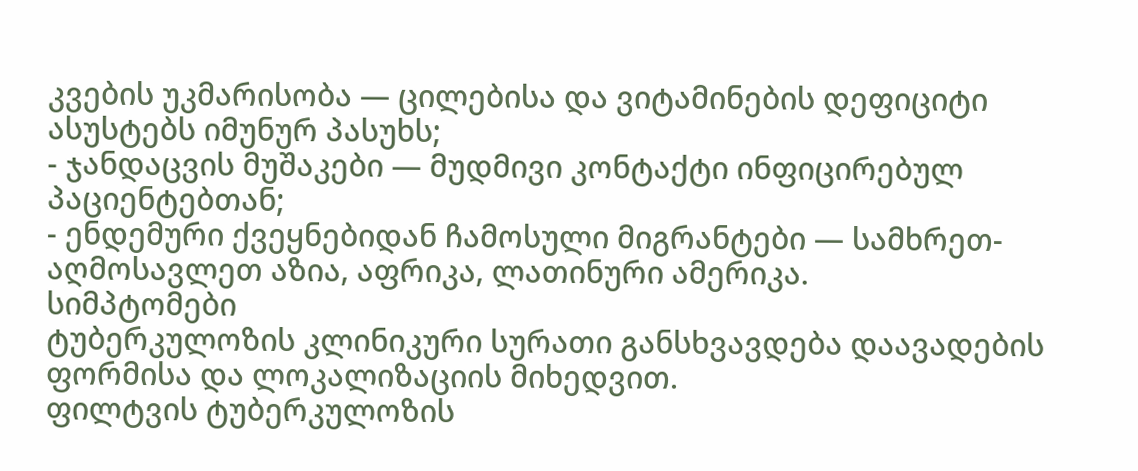კვების უკმარისობა — ცილებისა და ვიტამინების დეფიციტი ასუსტებს იმუნურ პასუხს;
- ჯანდაცვის მუშაკები — მუდმივი კონტაქტი ინფიცირებულ პაციენტებთან;
- ენდემური ქვეყნებიდან ჩამოსული მიგრანტები — სამხრეთ-აღმოსავლეთ აზია, აფრიკა, ლათინური ამერიკა.
სიმპტომები
ტუბერკულოზის კლინიკური სურათი განსხვავდება დაავადების ფორმისა და ლოკალიზაციის მიხედვით.
ფილტვის ტუბერკულოზის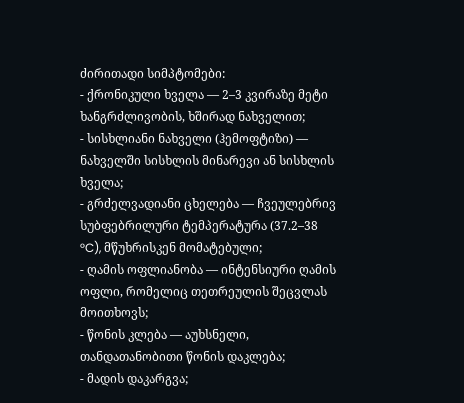ძირითადი სიმპტომები:
- ქრონიკული ხველა — 2–3 კვირაზე მეტი ხანგრძლივობის, ხშირად ნახველით;
- სისხლიანი ნახველი (ჰემოფტიზი) — ნახველში სისხლის მინარევი ან სისხლის ხველა;
- გრძელვადიანი ცხელება — ჩვეულებრივ სუბფებრილური ტემპერატურა (37.2–38 °C), მწუხრისკენ მომატებული;
- ღამის ოფლიანობა — ინტენსიური ღამის ოფლი, რომელიც თეთრეულის შეცვლას მოითხოვს;
- წონის კლება — აუხსნელი, თანდათანობითი წონის დაკლება;
- მადის დაკარგვა;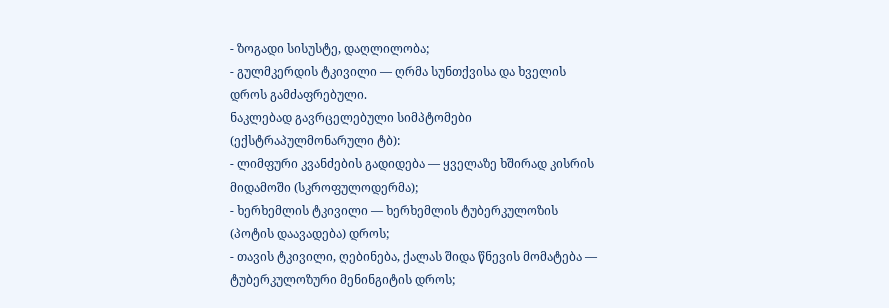- ზოგადი სისუსტე, დაღლილობა;
- გულმკერდის ტკივილი — ღრმა სუნთქვისა და ხველის დროს გამძაფრებული.
ნაკლებად გავრცელებული სიმპტომები (ექსტრაპულმონარული ტბ):
- ლიმფური კვანძების გადიდება — ყველაზე ხშირად კისრის მიდამოში (სკროფულოდერმა);
- ხერხემლის ტკივილი — ხერხემლის ტუბერკულოზის (პოტის დაავადება) დროს;
- თავის ტკივილი, ღებინება, ქალას შიდა წნევის მომატება — ტუბერკულოზური მენინგიტის დროს;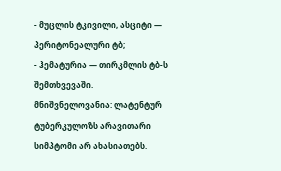- მუცლის ტკივილი, ასციტი — პერიტონეალური ტბ;
- ჰემატურია — თირკმლის ტბ-ს შემთხვევაში.
მნიშვნელოვანია: ლატენტურ ტუბერკულოზს არავითარი სიმპტომი არ ახასიათებს.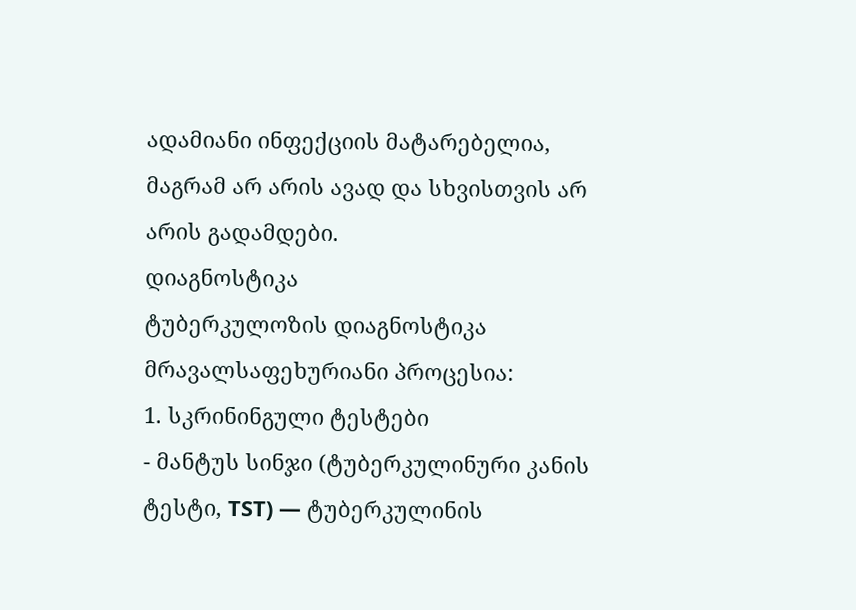ადამიანი ინფექციის მატარებელია, მაგრამ არ არის ავად და სხვისთვის არ არის გადამდები.
დიაგნოსტიკა
ტუბერკულოზის დიაგნოსტიკა მრავალსაფეხურიანი პროცესია:
1. სკრინინგული ტესტები
- მანტუს სინჯი (ტუბერკულინური კანის ტესტი, TST) — ტუბერკულინის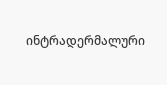ინტრადერმალური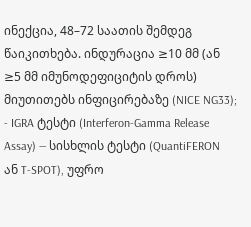ინექცია, 48–72 საათის შემდეგ წაიკითხება. ინდურაცია ≥10 მმ (ან ≥5 მმ იმუნოდეფიციტის დროს) მიუთითებს ინფიცირებაზე (NICE NG33);
- IGRA ტესტი (Interferon-Gamma Release Assay) — სისხლის ტესტი (QuantiFERON ან T-SPOT), უფრო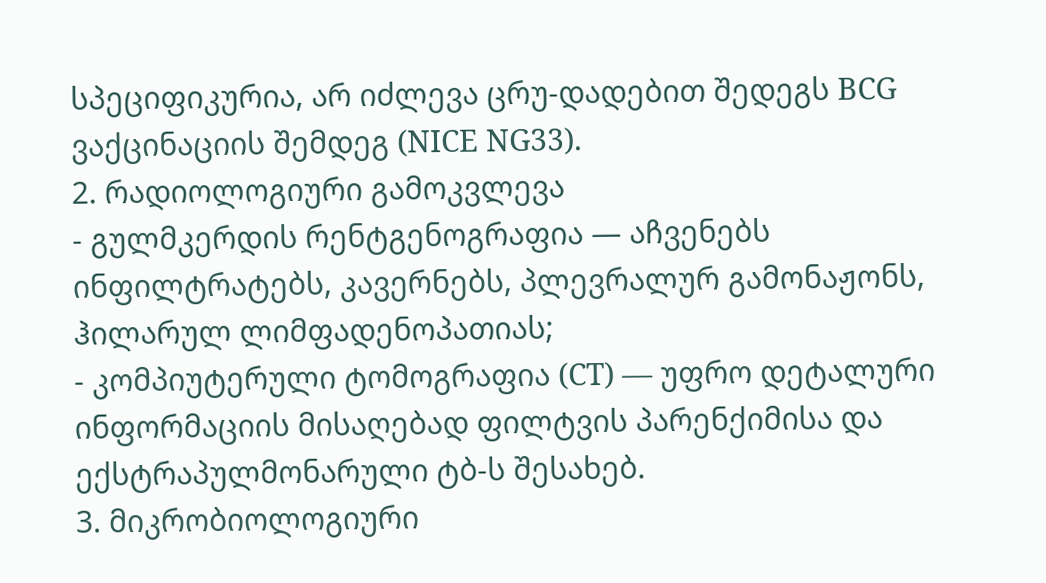სპეციფიკურია, არ იძლევა ცრუ-დადებით შედეგს BCG ვაქცინაციის შემდეგ (NICE NG33).
2. რადიოლოგიური გამოკვლევა
- გულმკერდის რენტგენოგრაფია — აჩვენებს ინფილტრატებს, კავერნებს, პლევრალურ გამონაჟონს, ჰილარულ ლიმფადენოპათიას;
- კომპიუტერული ტომოგრაფია (CT) — უფრო დეტალური ინფორმაციის მისაღებად ფილტვის პარენქიმისა და ექსტრაპულმონარული ტბ-ს შესახებ.
3. მიკრობიოლოგიური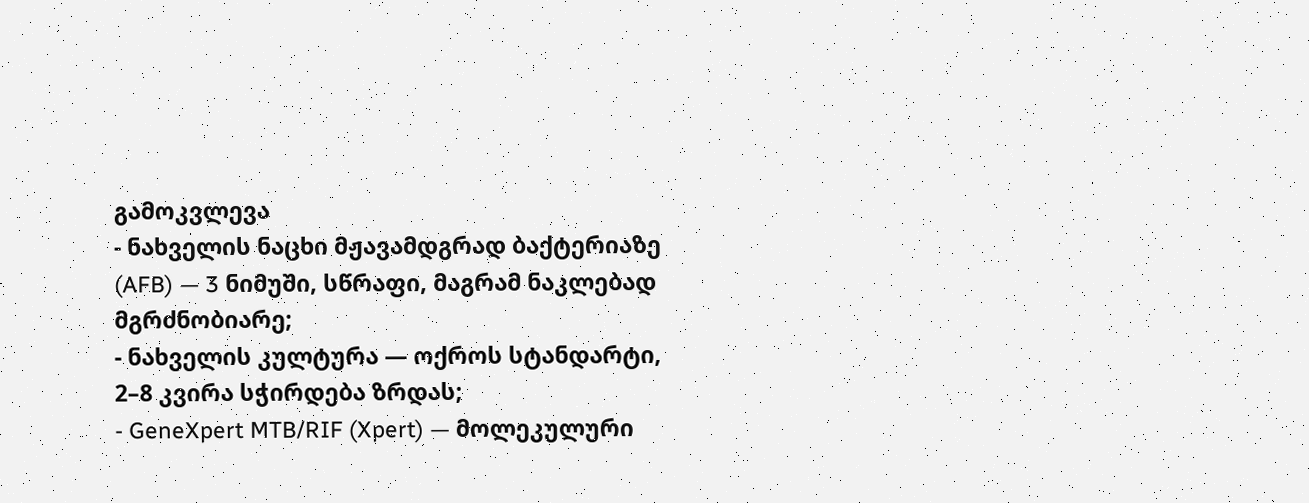გამოკვლევა
- ნახველის ნაცხი მჟავამდგრად ბაქტერიაზე (AFB) — 3 ნიმუში, სწრაფი, მაგრამ ნაკლებად მგრძნობიარე;
- ნახველის კულტურა — ოქროს სტანდარტი, 2–8 კვირა სჭირდება ზრდას;
- GeneXpert MTB/RIF (Xpert) — მოლეკულური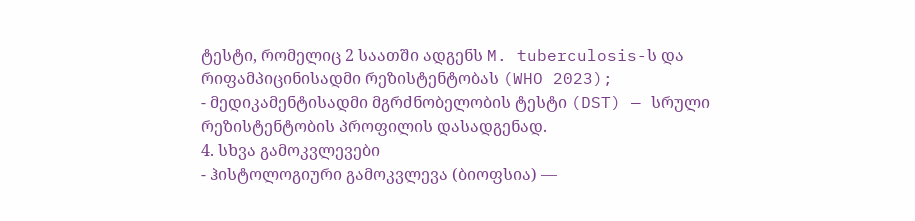ტესტი, რომელიც 2 საათში ადგენს M. tuberculosis-ს და რიფამპიცინისადმი რეზისტენტობას (WHO 2023);
- მედიკამენტისადმი მგრძნობელობის ტესტი (DST) — სრული რეზისტენტობის პროფილის დასადგენად.
4. სხვა გამოკვლევები
- ჰისტოლოგიური გამოკვლევა (ბიოფსია) —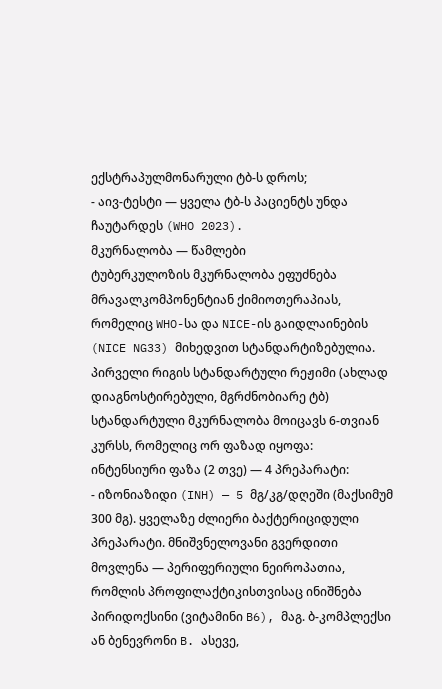ექსტრაპულმონარული ტბ-ს დროს;
- აივ-ტესტი — ყველა ტბ-ს პაციენტს უნდა ჩაუტარდეს (WHO 2023).
მკურნალობა — წამლები
ტუბერკულოზის მკურნალობა ეფუძნება მრავალკომპონენტიან ქიმიოთერაპიას, რომელიც WHO-სა და NICE-ის გაიდლაინების (NICE NG33) მიხედვით სტანდარტიზებულია.
პირველი რიგის სტანდარტული რეჟიმი (ახლად დიაგნოსტირებული, მგრძნობიარე ტბ)
სტანდარტული მკურნალობა მოიცავს 6-თვიან კურსს, რომელიც ორ ფაზად იყოფა:
ინტენსიური ფაზა (2 თვე) — 4 პრეპარატი:
- იზონიაზიდი (INH) — 5 მგ/კგ/დღეში (მაქსიმუმ 300 მგ). ყველაზე ძლიერი ბაქტერიციდული პრეპარატი. მნიშვნელოვანი გვერდითი მოვლენა — პერიფერიული ნეიროპათია, რომლის პროფილაქტიკისთვისაც ინიშნება პირიდოქსინი (ვიტამინი B6), მაგ. ბ-კომპლექსი ან ბენევრონი B. ასევე,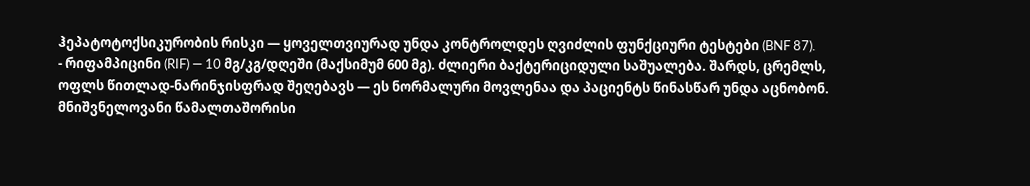ჰეპატოტოქსიკურობის რისკი — ყოველთვიურად უნდა კონტროლდეს ღვიძლის ფუნქციური ტესტები (BNF 87).
- რიფამპიცინი (RIF) — 10 მგ/კგ/დღეში (მაქსიმუმ 600 მგ). ძლიერი ბაქტერიციდული საშუალება. შარდს, ცრემლს, ოფლს წითლად-ნარინჯისფრად შეღებავს — ეს ნორმალური მოვლენაა და პაციენტს წინასწარ უნდა აცნობონ. მნიშვნელოვანი წამალთაშორისი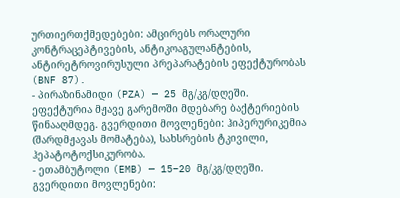ურთიერთქმედებები: ამცირებს ორალური კონტრაცეპტივების, ანტიკოაგულანტების, ანტირეტროვირუსული პრეპარატების ეფექტურობას (BNF 87).
- პირაზინამიდი (PZA) — 25 მგ/კგ/დღეში. ეფექტურია მჟავე გარემოში მდებარე ბაქტერიების წინააღმდეგ. გვერდითი მოვლენები: ჰიპერურიკემია (შარდმჟავას მომატება), სახსრების ტკივილი, ჰეპატოტოქსიკურობა.
- ეთამბუტოლი (EMB) — 15–20 მგ/კგ/დღეში. გვერდითი მოვლენები: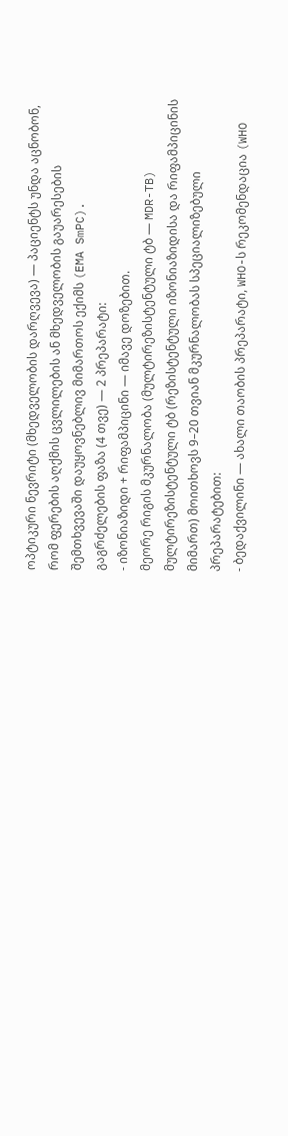ოპტიკური ნევრიტი (მხედველობის დარღვევა) — პაციენტს უნდა აცნობონ, რომ ფერების აღქმის ცვლილების ან მხედველობის გაუარესების შემთხვევაში დაუყოვნებლივ მიმართოს ექიმს (EMA SmPC).
გაგრძელების ფაზა (4 თვე) — 2 პრეპარატი:
- იზონიაზიდი + რიფამპიცინი — იმავე დოზებით.
მეორე რიგის მკურნალობა (მულტირეზისტენტული ტბ — MDR-TB)
მულტირეზისტენტული ტბ (რეზისტენტული იზონიაზიდისა და რიფამპიცინის მიმართ) მოითხოვს 9–20 თვიან მკურნალობას სპეციალიზებული პრეპარატებით:
- ბედაქვილინი — ახალი თაობის პრეპარატი, WHO-ს რეკომენდაცია (WHO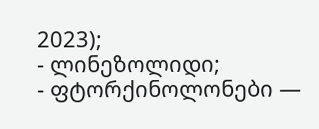2023);
- ლინეზოლიდი;
- ფტორქინოლონები —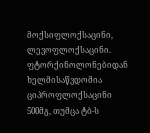მოქსიფლოქსაცინი, ლევოფლოქსაცინი. ფტორქინოლონებიდან ხელმისაწვდომია ციპროფლოქსაცინი 500მგ, თუმცა ტბ-ს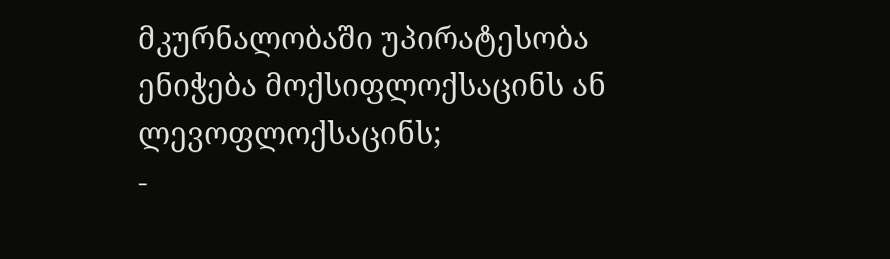მკურნალობაში უპირატესობა ენიჭება მოქსიფლოქსაცინს ან ლევოფლოქსაცინს;
-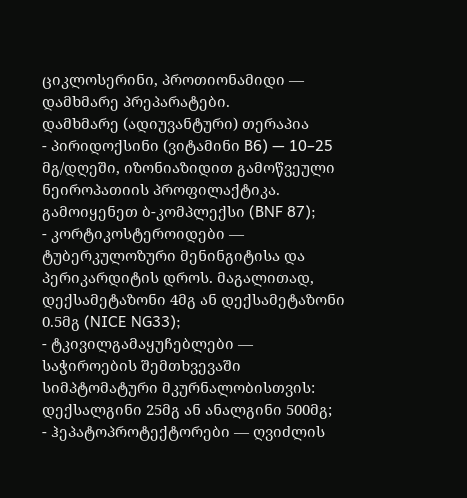ციკლოსერინი, პროთიონამიდი — დამხმარე პრეპარატები.
დამხმარე (ადიუვანტური) თერაპია
- პირიდოქსინი (ვიტამინი B6) — 10–25 მგ/დღეში, იზონიაზიდით გამოწვეული ნეიროპათიის პროფილაქტიკა. გამოიყენეთ ბ-კომპლექსი (BNF 87);
- კორტიკოსტეროიდები — ტუბერკულოზური მენინგიტისა და პერიკარდიტის დროს. მაგალითად, დექსამეტაზონი 4მგ ან დექსამეტაზონი 0.5მგ (NICE NG33);
- ტკივილგამაყუჩებლები — საჭიროების შემთხვევაში სიმპტომატური მკურნალობისთვის: დექსალგინი 25მგ ან ანალგინი 500მგ;
- ჰეპატოპროტექტორები — ღვიძლის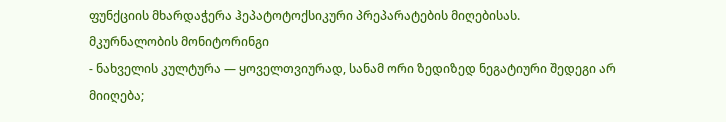ფუნქციის მხარდაჭერა ჰეპატოტოქსიკური პრეპარატების მიღებისას.
მკურნალობის მონიტორინგი
- ნახველის კულტურა — ყოველთვიურად, სანამ ორი ზედიზედ ნეგატიური შედეგი არ მიიღება;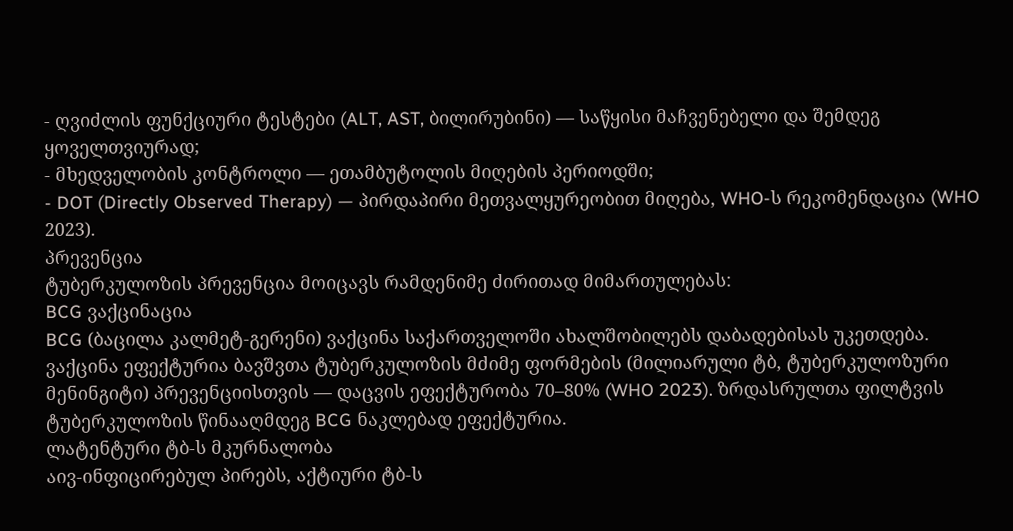- ღვიძლის ფუნქციური ტესტები (ALT, AST, ბილირუბინი) — საწყისი მაჩვენებელი და შემდეგ ყოველთვიურად;
- მხედველობის კონტროლი — ეთამბუტოლის მიღების პერიოდში;
- DOT (Directly Observed Therapy) — პირდაპირი მეთვალყურეობით მიღება, WHO-ს რეკომენდაცია (WHO 2023).
პრევენცია
ტუბერკულოზის პრევენცია მოიცავს რამდენიმე ძირითად მიმართულებას:
BCG ვაქცინაცია
BCG (ბაცილა კალმეტ-გერენი) ვაქცინა საქართველოში ახალშობილებს დაბადებისას უკეთდება. ვაქცინა ეფექტურია ბავშვთა ტუბერკულოზის მძიმე ფორმების (მილიარული ტბ, ტუბერკულოზური მენინგიტი) პრევენციისთვის — დაცვის ეფექტურობა 70–80% (WHO 2023). ზრდასრულთა ფილტვის ტუბერკულოზის წინააღმდეგ BCG ნაკლებად ეფექტურია.
ლატენტური ტბ-ს მკურნალობა
აივ-ინფიცირებულ პირებს, აქტიური ტბ-ს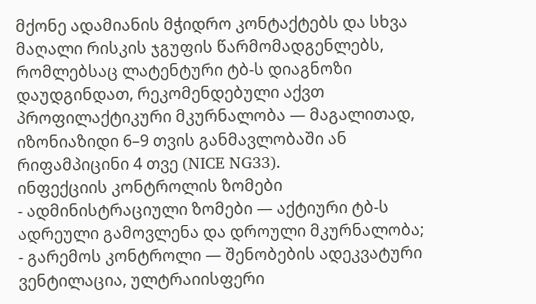მქონე ადამიანის მჭიდრო კონტაქტებს და სხვა მაღალი რისკის ჯგუფის წარმომადგენლებს, რომლებსაც ლატენტური ტბ-ს დიაგნოზი დაუდგინდათ, რეკომენდებული აქვთ პროფილაქტიკური მკურნალობა — მაგალითად, იზონიაზიდი 6–9 თვის განმავლობაში ან რიფამპიცინი 4 თვე (NICE NG33).
ინფექციის კონტროლის ზომები
- ადმინისტრაციული ზომები — აქტიური ტბ-ს ადრეული გამოვლენა და დროული მკურნალობა;
- გარემოს კონტროლი — შენობების ადეკვატური ვენტილაცია, ულტრაიისფერი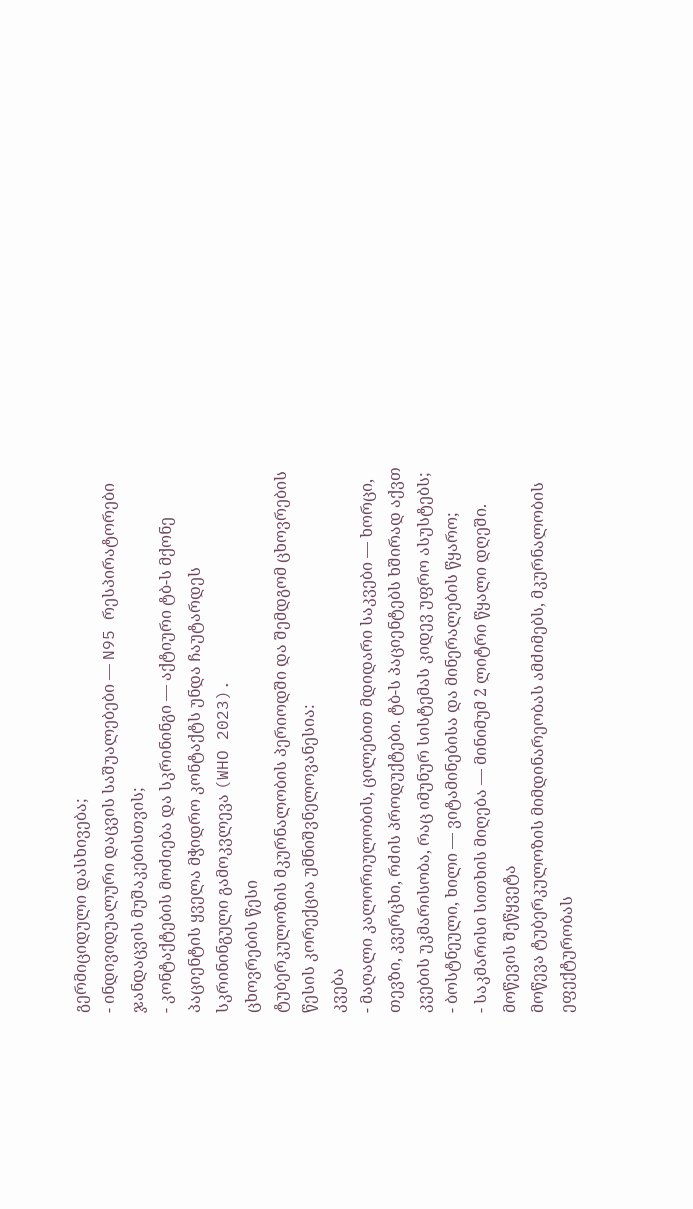გერმიციდული დასხივება;
- ინდივიდუალური დაცვის საშუალებები — N95 რესპირატორები ჯანდაცვის მუშაკებისთვის;
- კონტაქტების მოძიება და სკრინინგი — აქტიური ტბ-ს მქონე პაციენტის ყველა მჭიდრო კონტაქტს უნდა ჩაუტარდეს სკრინინგული გამოკვლევა (WHO 2023).
ცხოვრების წესი
ტუბერკულოზის მკურნალობის პერიოდში და შემდგომ ცხოვრების წესის კორექცია უმნიშვნელოვანესია:
კვება
- მაღალი კალორიულობის, ცილებით მდიდარი საკვები — ხორცი, თევზი, კვერცხი, რძის პროდუქტები. ტბ-ს პაციენტებს ხშირად აქვთ კვების უკმარისობა, რაც იმუნურ სისტემას კიდევ უფრო ასუსტებს;
- ბოსტნეული, ხილი — ვიტამინებისა და მინერალების წყარო;
- საკმარისი სითხის მიღება — მინიმუმ 2 ლიტრი წყალი დღეში.
მოწევის შეწყვეტა
მოწევა ტუბერკულოზის მიმდინარეობას ამძიმებს, მკურნალობის ეფექტურობას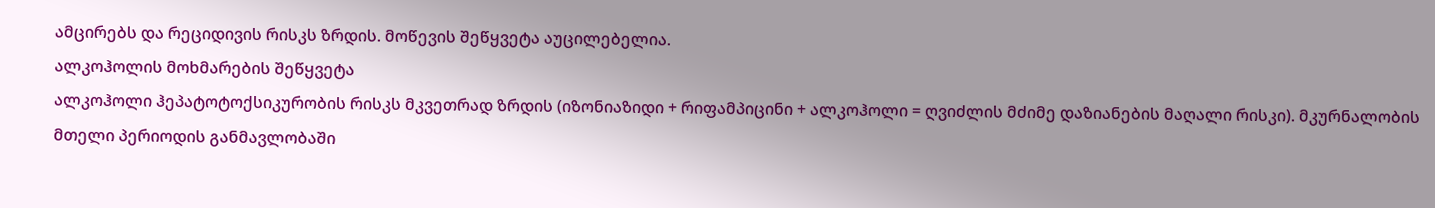ამცირებს და რეციდივის რისკს ზრდის. მოწევის შეწყვეტა აუცილებელია.
ალკოჰოლის მოხმარების შეწყვეტა
ალკოჰოლი ჰეპატოტოქსიკურობის რისკს მკვეთრად ზრდის (იზონიაზიდი + რიფამპიცინი + ალკოჰოლი = ღვიძლის მძიმე დაზიანების მაღალი რისკი). მკურნალობის მთელი პერიოდის განმავლობაში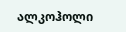ალკოჰოლი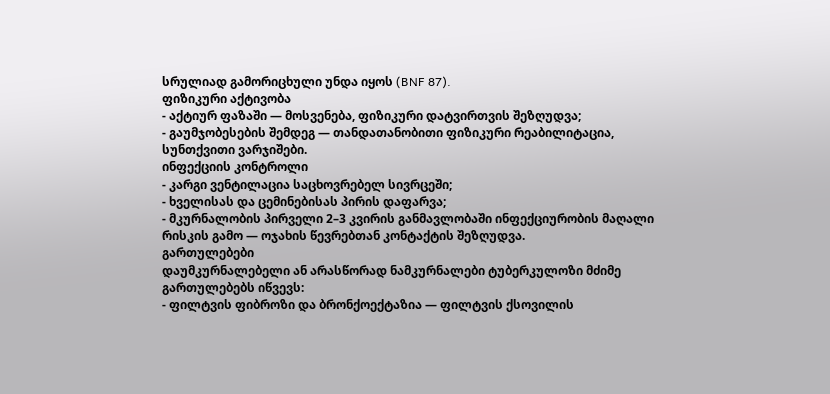სრულიად გამორიცხული უნდა იყოს (BNF 87).
ფიზიკური აქტივობა
- აქტიურ ფაზაში — მოსვენება, ფიზიკური დატვირთვის შეზღუდვა;
- გაუმჯობესების შემდეგ — თანდათანობითი ფიზიკური რეაბილიტაცია, სუნთქვითი ვარჯიშები.
ინფექციის კონტროლი
- კარგი ვენტილაცია საცხოვრებელ სივრცეში;
- ხველისას და ცემინებისას პირის დაფარვა;
- მკურნალობის პირველი 2–3 კვირის განმავლობაში ინფექციურობის მაღალი რისკის გამო — ოჯახის წევრებთან კონტაქტის შეზღუდვა.
გართულებები
დაუმკურნალებელი ან არასწორად ნამკურნალები ტუბერკულოზი მძიმე გართულებებს იწვევს:
- ფილტვის ფიბროზი და ბრონქოექტაზია — ფილტვის ქსოვილის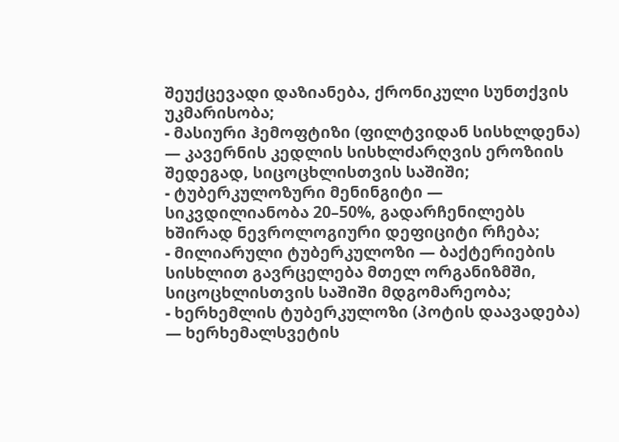შეუქცევადი დაზიანება, ქრონიკული სუნთქვის უკმარისობა;
- მასიური ჰემოფტიზი (ფილტვიდან სისხლდენა) — კავერნის კედლის სისხლძარღვის ეროზიის შედეგად, სიცოცხლისთვის საშიში;
- ტუბერკულოზური მენინგიტი — სიკვდილიანობა 20–50%, გადარჩენილებს ხშირად ნევროლოგიური დეფიციტი რჩება;
- მილიარული ტუბერკულოზი — ბაქტერიების სისხლით გავრცელება მთელ ორგანიზმში, სიცოცხლისთვის საშიში მდგომარეობა;
- ხერხემლის ტუბერკულოზი (პოტის დაავადება) — ხერხემალსვეტის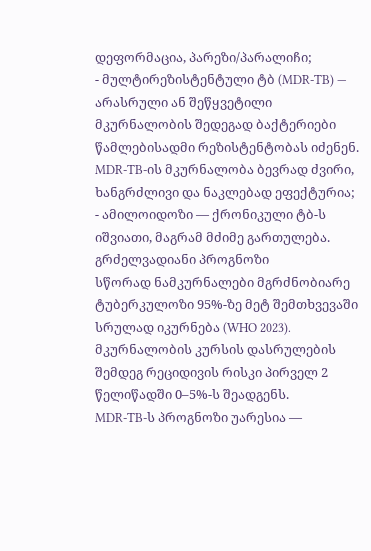დეფორმაცია, პარეზი/პარალიჩი;
- მულტირეზისტენტული ტბ (MDR-TB) — არასრული ან შეწყვეტილი მკურნალობის შედეგად ბაქტერიები წამლებისადმი რეზისტენტობას იძენენ. MDR-TB-ის მკურნალობა ბევრად ძვირი, ხანგრძლივი და ნაკლებად ეფექტურია;
- ამილოიდოზი — ქრონიკული ტბ-ს იშვიათი, მაგრამ მძიმე გართულება.
გრძელვადიანი პროგნოზი
სწორად ნამკურნალები მგრძნობიარე ტუბერკულოზი 95%-ზე მეტ შემთხვევაში სრულად იკურნება (WHO 2023). მკურნალობის კურსის დასრულების შემდეგ რეციდივის რისკი პირველ 2 წელიწადში 0–5%-ს შეადგენს.
MDR-TB-ს პროგნოზი უარესია —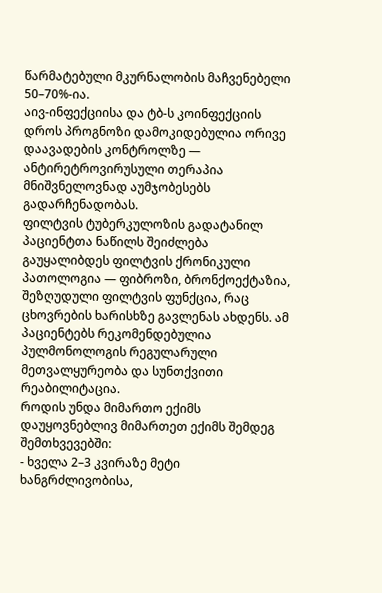წარმატებული მკურნალობის მაჩვენებელი 50–70%-ია.
აივ-ინფექციისა და ტბ-ს კოინფექციის დროს პროგნოზი დამოკიდებულია ორივე დაავადების კონტროლზე — ანტირეტროვირუსული თერაპია მნიშვნელოვნად აუმჯობესებს გადარჩენადობას.
ფილტვის ტუბერკულოზის გადატანილ პაციენტთა ნაწილს შეიძლება გაუყალიბდეს ფილტვის ქრონიკული პათოლოგია — ფიბროზი, ბრონქოექტაზია, შეზღუდული ფილტვის ფუნქცია, რაც ცხოვრების ხარისხზე გავლენას ახდენს. ამ პაციენტებს რეკომენდებულია პულმონოლოგის რეგულარული მეთვალყურეობა და სუნთქვითი რეაბილიტაცია.
როდის უნდა მიმართო ექიმს
დაუყოვნებლივ მიმართეთ ექიმს შემდეგ შემთხვევებში:
- ხველა 2–3 კვირაზე მეტი ხანგრძლივობისა,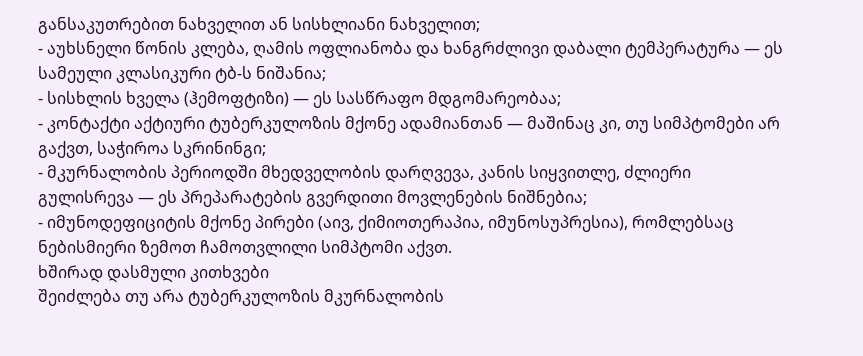განსაკუთრებით ნახველით ან სისხლიანი ნახველით;
- აუხსნელი წონის კლება, ღამის ოფლიანობა და ხანგრძლივი დაბალი ტემპერატურა — ეს სამეული კლასიკური ტბ-ს ნიშანია;
- სისხლის ხველა (ჰემოფტიზი) — ეს სასწრაფო მდგომარეობაა;
- კონტაქტი აქტიური ტუბერკულოზის მქონე ადამიანთან — მაშინაც კი, თუ სიმპტომები არ გაქვთ, საჭიროა სკრინინგი;
- მკურნალობის პერიოდში მხედველობის დარღვევა, კანის სიყვითლე, ძლიერი გულისრევა — ეს პრეპარატების გვერდითი მოვლენების ნიშნებია;
- იმუნოდეფიციტის მქონე პირები (აივ, ქიმიოთერაპია, იმუნოსუპრესია), რომლებსაც ნებისმიერი ზემოთ ჩამოთვლილი სიმპტომი აქვთ.
ხშირად დასმული კითხვები
შეიძლება თუ არა ტუბერკულოზის მკურნალობის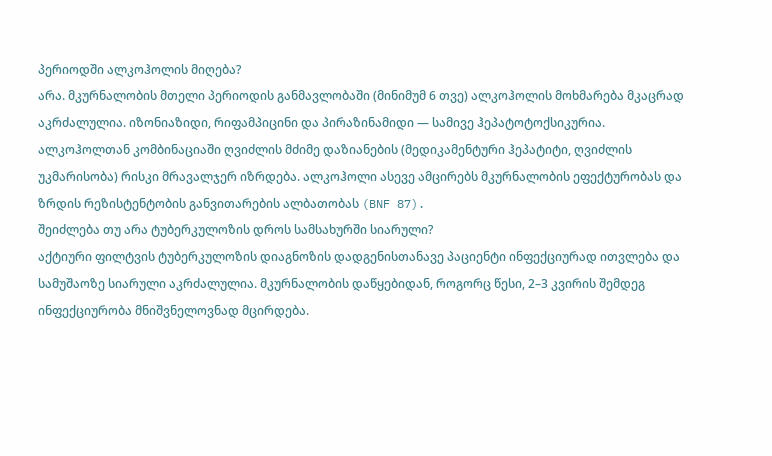პერიოდში ალკოჰოლის მიღება?
არა. მკურნალობის მთელი პერიოდის განმავლობაში (მინიმუმ 6 თვე) ალკოჰოლის მოხმარება მკაცრად აკრძალულია. იზონიაზიდი, რიფამპიცინი და პირაზინამიდი — სამივე ჰეპატოტოქსიკურია. ალკოჰოლთან კომბინაციაში ღვიძლის მძიმე დაზიანების (მედიკამენტური ჰეპატიტი, ღვიძლის უკმარისობა) რისკი მრავალჯერ იზრდება. ალკოჰოლი ასევე ამცირებს მკურნალობის ეფექტურობას და ზრდის რეზისტენტობის განვითარების ალბათობას (BNF 87).
შეიძლება თუ არა ტუბერკულოზის დროს სამსახურში სიარული?
აქტიური ფილტვის ტუბერკულოზის დიაგნოზის დადგენისთანავე პაციენტი ინფექციურად ითვლება და სამუშაოზე სიარული აკრძალულია. მკურნალობის დაწყებიდან, როგორც წესი, 2–3 კვირის შემდეგ ინფექციურობა მნიშვნელოვნად მცირდება.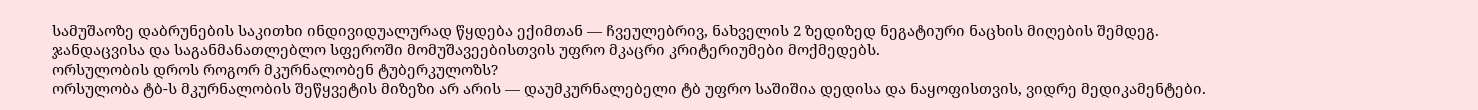სამუშაოზე დაბრუნების საკითხი ინდივიდუალურად წყდება ექიმთან — ჩვეულებრივ, ნახველის 2 ზედიზედ ნეგატიური ნაცხის მიღების შემდეგ. ჯანდაცვისა და საგანმანათლებლო სფეროში მომუშავეებისთვის უფრო მკაცრი კრიტერიუმები მოქმედებს.
ორსულობის დროს როგორ მკურნალობენ ტუბერკულოზს?
ორსულობა ტბ-ს მკურნალობის შეწყვეტის მიზეზი არ არის — დაუმკურნალებელი ტბ უფრო საშიშია დედისა და ნაყოფისთვის, ვიდრე მედიკამენტები.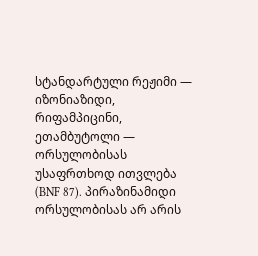სტანდარტული რეჟიმი — იზონიაზიდი, რიფამპიცინი, ეთამბუტოლი — ორსულობისას უსაფრთხოდ ითვლება (BNF 87). პირაზინამიდი ორსულობისას არ არის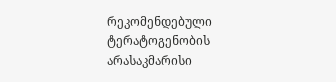რეკომენდებული ტერატოგენობის არასაკმარისი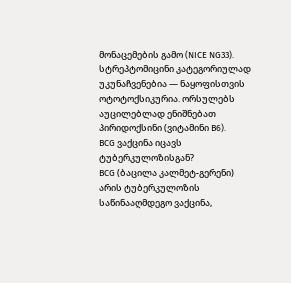მონაცემების გამო (NICE NG33). სტრეპტომიცინი კატეგორიულად უკუნაჩვენებია — ნაყოფისთვის ოტოტოქსიკურია. ორსულებს აუცილებლად ენიშნებათ პირიდოქსინი (ვიტამინი B6).
BCG ვაქცინა იცავს ტუბერკულოზისგან?
BCG (ბაცილა კალმეტ-გერენი) არის ტუბერკულოზის საწინააღმდეგო ვაქცინა,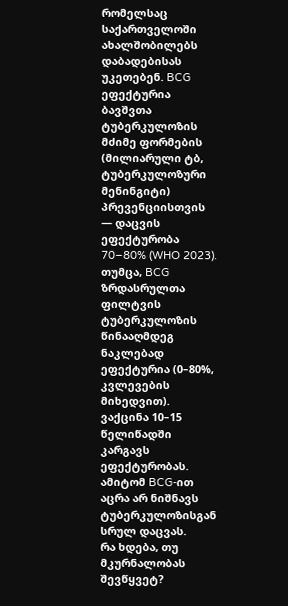რომელსაც საქართველოში ახალშობილებს დაბადებისას უკეთებენ. BCG ეფექტურია ბავშვთა ტუბერკულოზის მძიმე ფორმების (მილიარული ტბ, ტუბერკულოზური მენინგიტი) პრევენციისთვის — დაცვის ეფექტურობა 70–80% (WHO 2023). თუმცა, BCG ზრდასრულთა ფილტვის ტუბერკულოზის წინააღმდეგ ნაკლებად ეფექტურია (0–80%, კვლევების მიხედვით). ვაქცინა 10–15 წელიწადში კარგავს ეფექტურობას. ამიტომ BCG-ით აცრა არ ნიშნავს ტუბერკულოზისგან სრულ დაცვას.
რა ხდება, თუ მკურნალობას შევწყვეტ?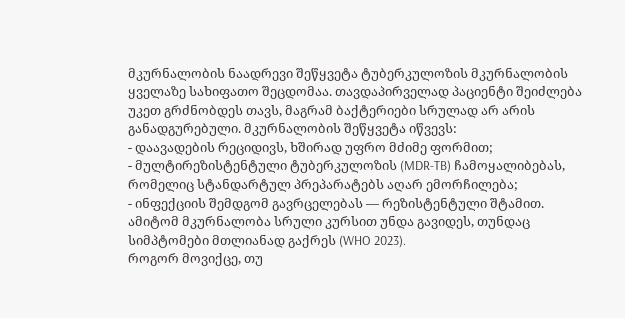მკურნალობის ნაადრევი შეწყვეტა ტუბერკულოზის მკურნალობის ყველაზე სახიფათო შეცდომაა. თავდაპირველად პაციენტი შეიძლება უკეთ გრძნობდეს თავს, მაგრამ ბაქტერიები სრულად არ არის განადგურებული. მკურნალობის შეწყვეტა იწვევს:
- დაავადების რეციდივს, ხშირად უფრო მძიმე ფორმით;
- მულტირეზისტენტული ტუბერკულოზის (MDR-TB) ჩამოყალიბებას, რომელიც სტანდარტულ პრეპარატებს აღარ ემორჩილება;
- ინფექციის შემდგომ გავრცელებას — რეზისტენტული შტამით.
ამიტომ მკურნალობა სრული კურსით უნდა გავიდეს, თუნდაც სიმპტომები მთლიანად გაქრეს (WHO 2023).
როგორ მოვიქცე, თუ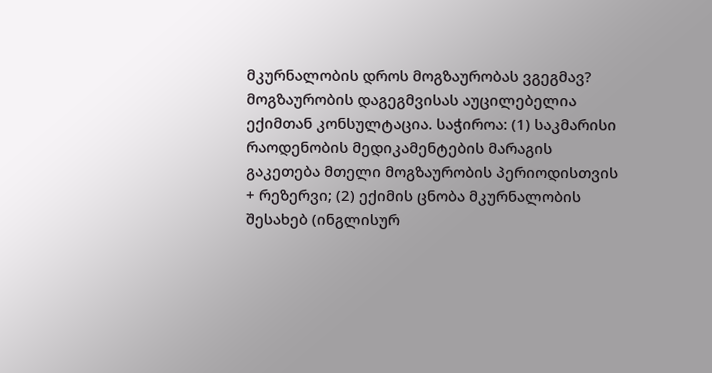მკურნალობის დროს მოგზაურობას ვგეგმავ?
მოგზაურობის დაგეგმვისას აუცილებელია ექიმთან კონსულტაცია. საჭიროა: (1) საკმარისი რაოდენობის მედიკამენტების მარაგის გაკეთება მთელი მოგზაურობის პერიოდისთვის + რეზერვი; (2) ექიმის ცნობა მკურნალობის შესახებ (ინგლისურ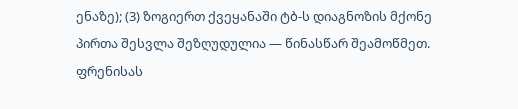ენაზე); (3) ზოგიერთ ქვეყანაში ტბ-ს დიაგნოზის მქონე პირთა შესვლა შეზღუდულია — წინასწარ შეამოწმეთ. ფრენისას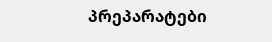პრეპარატები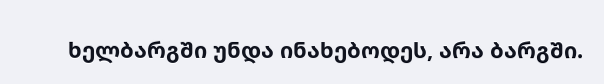ხელბარგში უნდა ინახებოდეს, არა ბარგში.